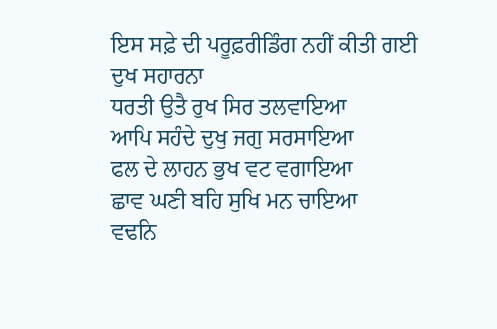ਇਸ ਸਫ਼ੇ ਦੀ ਪਰੂਫ਼ਰੀਡਿੰਗ ਨਹੀਂ ਕੀਤੀ ਗਈ
ਦੁਖ ਸਹਾਰਨਾ
ਧਰਤੀ ਉਤੈ ਰੁਖ ਸਿਰ ਤਲਵਾਇਆ
ਆਪਿ ਸਹੰਦੇ ਦੁਖੁ ਜਗੁ ਸਰਸਾਇਆ
ਫਲ ਦੇ ਲਾਹਨ ਭੁਖ ਵਟ ਵਗਾਇਆ
ਛਾਵ ਘਣੀ ਬਹਿ ਸੁਖਿ ਮਨ ਚਾਇਆ
ਵਢਨਿ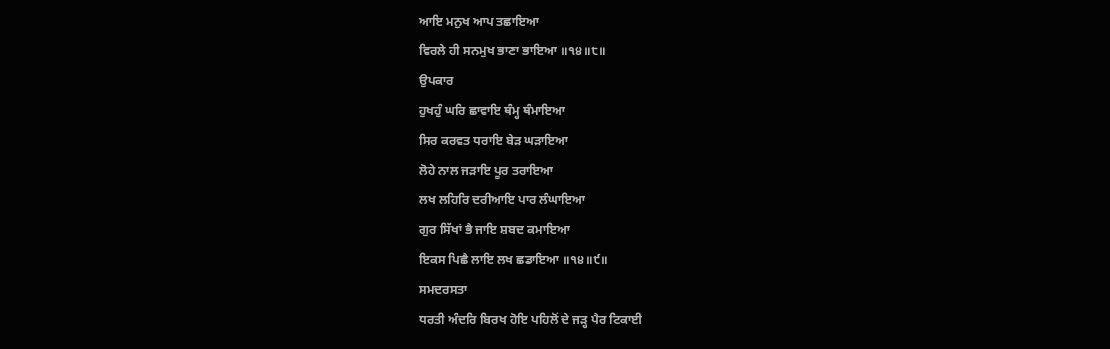ਆਇ ਮਨੁਖ ਆਪ ਤਛਾਇਆ
ਵਿਰਲੇ ਹੀ ਸਨਮੁਖ ਭਾਣਾ ਭਾਇਆ ॥੧੪॥੮॥
ਉਪਕਾਰ
ਹੁਖਹੁੰ ਘਰਿ ਛਾਵਾਇ ਥੰਮ੍ਹ ਥੰਮਾਇਆ
ਸਿਰ ਕਰਵਤ ਧਰਾਇ ਬੇੜ ਘੜਾਇਆ
ਲੋਹੇ ਨਾਲ ਜੜਾਇ ਪੂਰ ਤਰਾਇਆ
ਲਖ ਲਹਿਰਿ ਦਰੀਆਇ ਪਾਰ ਲੰਘਾਇਆ
ਗੁਰ ਸਿੱਖਾਂ ਭੈ ਜਾਇ ਸ਼ਬਦ ਕਮਾਇਆ
ਇਕਸ ਪਿਛੈ ਲਾਇ ਲਖ ਛਡਾਇਆ ॥੧੪॥੯॥
ਸਮਦਰਸਤਾ
ਧਰਤੀ ਅੰਦਰਿ ਬਿਰਖ ਹੋਇ ਪਹਿਲੋਂ ਦੇ ਜੜ੍ਹ ਪੈਰ ਟਿਕਾਈ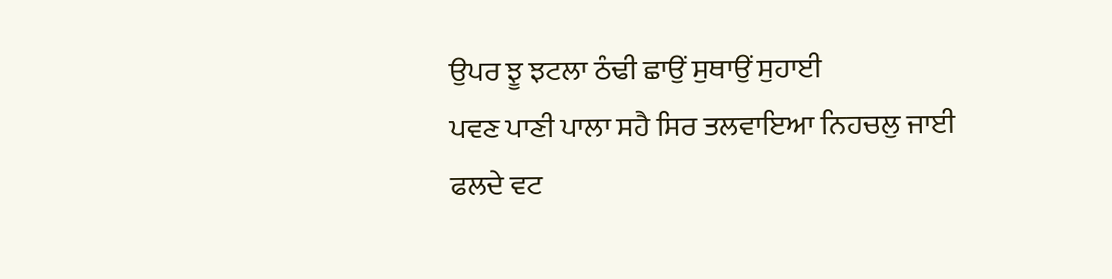ਉਪਰ ਝੂ ਝਟਲਾ ਠੰਢੀ ਛਾਉਂ ਸੁਥਾਉਂ ਸੁਹਾਈ
ਪਵਣ ਪਾਣੀ ਪਾਲਾ ਸਹੈ ਸਿਰ ਤਲਵਾਇਆ ਨਿਹਚਲੁ ਜਾਈ
ਫਲਦੇ ਵਟ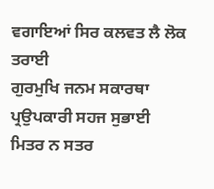ਵਗਾਇਆਂ ਸਿਰ ਕਲਵਤ ਲੈ ਲੋਕ ਤਰਾਈ
ਗੁਰਮੁਖਿ ਜਨਮ ਸਕਾਰਥਾ ਪ੍ਰਉਪਕਾਰੀ ਸਹਜ ਸੁਭਾਈ
ਮਿਤਰ ਨ ਸਤਰ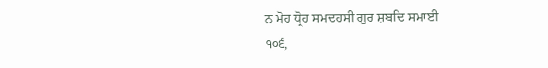ਨ ਮੋਹ ਧ੍ਰੋਹ ਸਮਦਹਸੀ ਗੁਰ ਸ਼ਬਦਿ ਸਮਾਈ
੧੦੬,